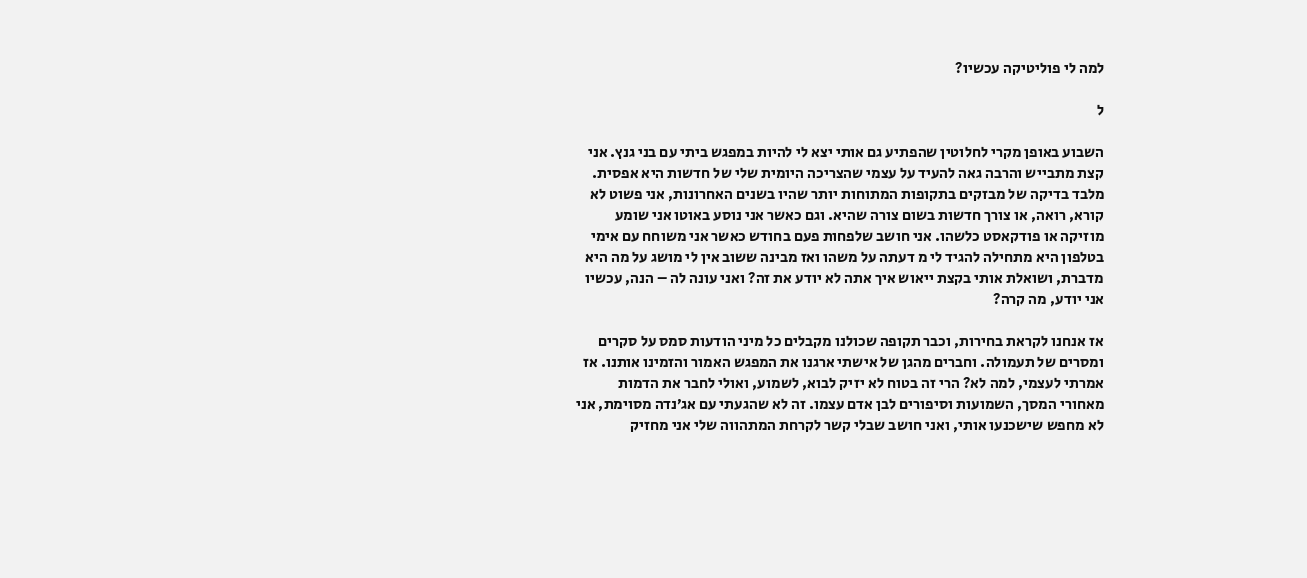למה לי פוליטיקה עכשיו?

ל

השבוע באופן מקרי לחלוטין שהפתיע גם אותי יצא לי להיות במפגש ביתי עם בני גנץ. אני קצת מתבייש והרבה גאה להעיד על עצמי שהצריכה היומית שלי של חדשות היא אפסית. מלבד בדיקה של מבזקים בתקופות המתוחות יותר שהיו בשנים האחרונות, אני פשוט לא קורא, רואה, או צורך חדשות בשום צורה שהיא. וגם כאשר אני נוסע באוטו אני שומע מוזיקה או פודקאסט כלשהו. אני חושב שלפחות פעם בחודש כאשר אני משוחח עם אימי בטלפון היא מתחילה להגיד לי מ דעתה על משהו ואז מבינה ששוב אין לי מושג על מה היא מדברת, ושואלת אותי בקצת ייאוש איך אתה לא יודע את זה? ואני עונה לה – הנה, עכשיו אני יודע, מה קרה?

אז אנחנו לקראת בחירות, וכבר תקופה שכולנו מקבלים כל מיני הודעות סמס על סקרים ומסרים של תעמולה. וחברים מהגן של אישתי ארגנו את המפגש האמור והזמינו אותנו. אז אמרתי לעצמי, למה לא? הרי זה בטוח לא יזיק לבוא, לשמוע, ואולי לחבר את הדמות מאחורי המסך, השמועות וסיפורים לבן אדם עצמו. זה לא שהגעתי עם אג׳נדה מסוימת, אני לא מחפש שישכנעו אותי, ואני חושב שבלי קשר לקרחת המתהווה שלי אני מחזיק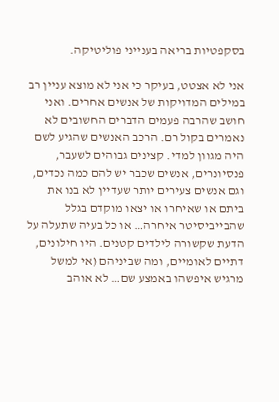בסקפטיות בריאה בענייני פוליטיקה.

אני לא אצטט, בעיקר כי אני לא מוצא עניין רב במילים המדויקות של אנשים אחרים. ואני חושב שהרבה פעמים הדברים החשובים לא נאמרים בקול רם. הרכב האנשים שהגיע לשם היה מגוון למדי. קצינים גבוהים לשעבר, פנסיונרים, אנשים שכבר יש להם כמה נכדים, וגם אנשים צעירים יותר שעדיין לא בנו את ביתם או שאיחרו או יצאו מוקדם בגלל שהבייביסיטר איחרה… או כל בעיה שתעלה על הדעת שקשורה לילדים קטנים. היו חילונים, דתיים לאומיים, ומה שביניהם (אי למשל מרגיש איפשהו באמצע שם… לא אוהב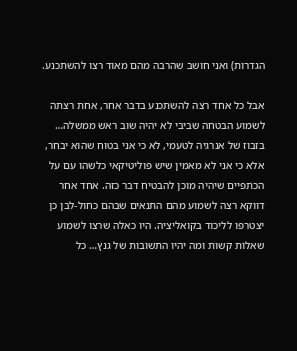הגדרות) ואני חושב שהרבה מהם מאוד רצו להשתכנע.

אבל כל אחד רצה להשתכנע בדבר אחר, אחת רצתה לשמוע הבטחה שביבי לא יהיה שוב ראש ממשלה… בזבוז של אנרגיה לטעמי, לא כי אני בטוח שהוא יבחר, אלא כי אני לא מאמין שיש פוליטיקאי כלשהו עם על הכתפיים שיהיה מוכן להבטיח דבר כזה. אחד אחר דווקא רצה לשמוע מהם התנאים שבהם כחול-לבן כן יצטרפו לליכוד בקואליציה. היו כאלה שרצו לשמוע שאלות קשות ומה יהיו התשובות של גנץ… כל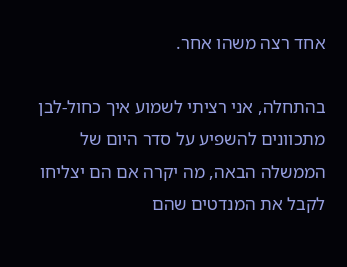אחד רצה משהו אחר.

בהתחלה, אני רציתי לשמוע איך כחול-לבן מתכוונים להשפיע על סדר היום של הממשלה הבאה, מה יקרה אם הם יצליחו לקבל את המנדטים שהם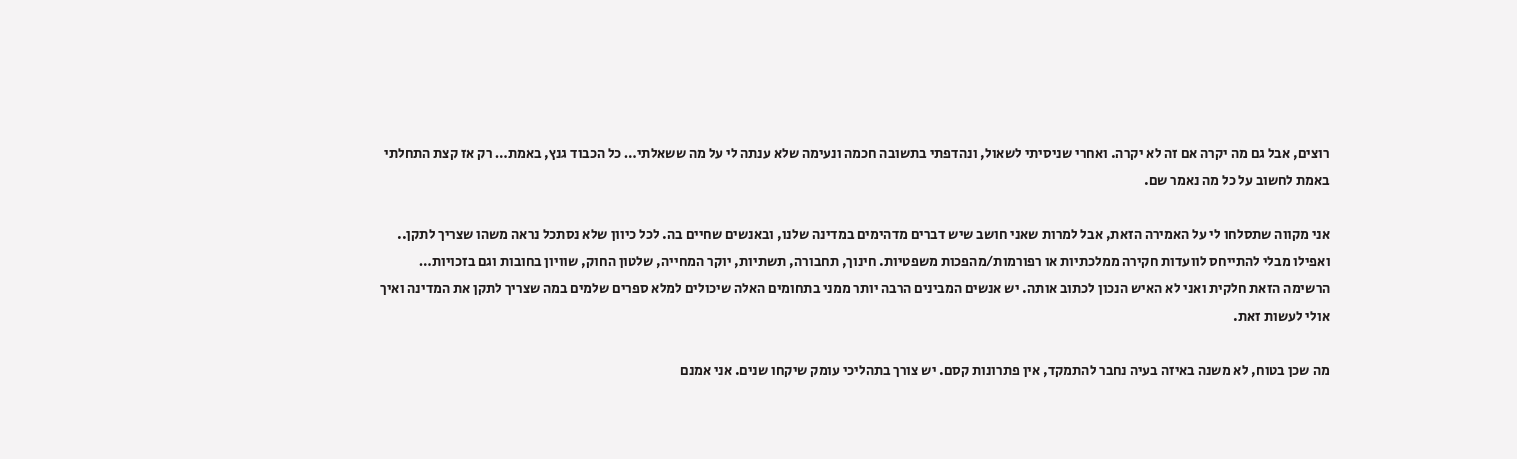רוצים, אבל גם מה יקרה אם זה לא יקרה. ואחרי שניסיתי לשאול, ונהדפתי בתשובה חכמה ונעימה שלא ענתה לי על מה ששאלתי… כל הכבוד גנץ, באמת… רק אז קצת התחלתי באמת לחשוב על כל מה נאמר שם.

אני מקווה שתסלחו לי על האמירה הזאת, אבל למרות שאני חושב שיש דברים מדהימים במדינה שלנו, ובאנשים שחיים בה. לכל כיוון שלא נסתכל נראה משהו שצריך לתקן.. ואפילו מבלי להתייחס לוועדות חקירה ממלכתיות או רפורמות/מהפכות משפטיות. חינוך, תחבורה, תשתיות, יוקר המחייה, שלטון החוק, שוויון בחובות וגם בזכויות… הרשימה הזאת חלקית ואני לא האיש הנכון לכתוב אותה. יש אנשים המבינים הרבה יותר ממני בתחומים האלה שיכולים למלא ספרים שלמים במה שצריך לתקן את המדינה ואיך אולי לעשות זאת.

מה שכן בטוח, לא משנה באיזה בעיה נחבר להתמקד, אין פתרונות קסם. יש צורך בתהליכי עומק שיקחו שנים. אני אמנם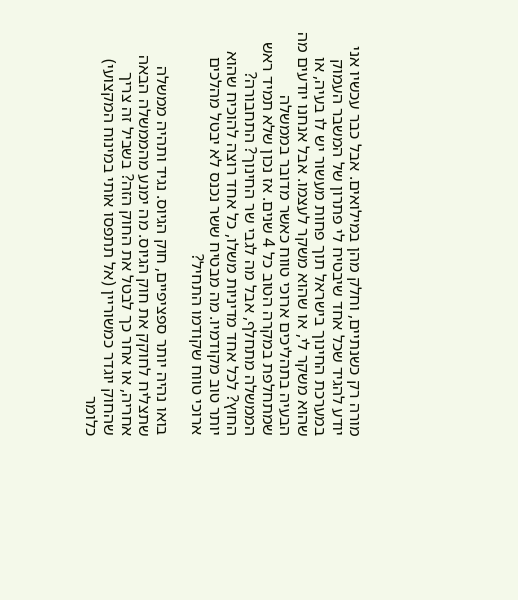מורה רק כשנתיים, וחלק מהן במילואים. אבל כבר עכשיו אני יודע להגיד שכל אחד שיבטיח לי פתרון של המשבר העמוק במערכת החינוך בישראל תוך פחות מעשור יש לו בעיה, או שהוא משקר לי, או שהוא משקר לעצמו. אבל אנחנו יודעים מה הבעיה בתהליכים ארוכי טווח כאשר מדובר בממשלה שמתחלפת במקרה הטוב כל 4 שנים. אז נכון שלא תמיד ראש הממשלה מתחלף, אבל מה לגבי שר החינוך? התחבורה? החוץ? לכל אחד מדיניות משלו, כל אחד רוצה להוכיח שהוא יותר טוב מקודמיו. מה מבטיח ששר נכנס לא יבטל מהלכים ארוכי טווח שקודמו התחיל?

בואו נהיה יותר ספציפיים, חוק הגיוס. נגיד ותהיה ממשלה שתצליח לחוקק את חוק הגיוס. מה ימנע מהממשלה הבאה אחריה, או אחר כך לבטל את החוק הזה? בשביל זה צריך שהחוק יוגדר כמשוריין (אל תתפסו אותי במינוח המקצועי) כלומר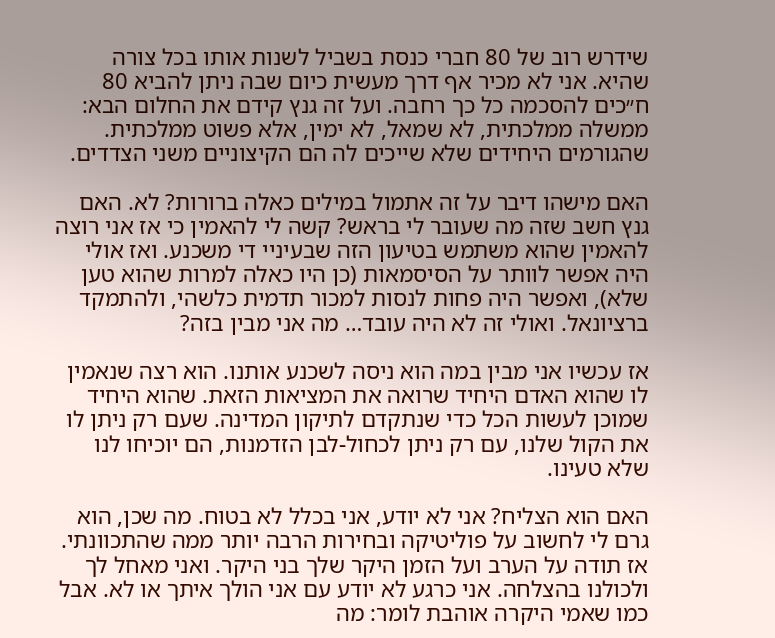שידרש רוב של 80 חברי כנסת בשביל לשנות אותו בכל צורה שהיא. אני לא מכיר אף דרך מעשית כיום שבה ניתן להביא 80 ח״כים להסכמה כל כך רחבה. ועל זה גנץ קידם את החלום הבא: ממשלה ממלכתית, לא שמאל, לא ימין, אלא פשוט ממלכתית. שהגורמים היחידים שלא שייכים לה הם הקיצוניים משני הצדדים.

האם מישהו דיבר על זה אתמול במילים כאלה ברורות? לא. האם גנץ חשב שזה מה שעובר לי בראש? קשה לי להאמין כי אז אני רוצה להאמין שהוא משתמש בטיעון הזה שבעיניי די משכנע. ואז אולי היה אפשר לוותר על הסיסמאות (כן היו כאלה למרות שהוא טען שלא), ואפשר היה פחות לנסות למכור תדמית כלשהי, ולהתמקד ברציונאל. ואולי זה לא היה עובד… מה אני מבין בזה?

אז עכשיו אני מבין במה הוא ניסה לשכנע אותנו. הוא רצה שנאמין לו שהוא האדם היחיד שרואה את המציאות הזאת. שהוא היחיד שמוכן לעשות הכל כדי שנתקדם לתיקון המדינה. שעם רק ניתן לו את הקול שלנו, עם רק ניתן לכחול-לבן הזדמנות, הם יוכיחו לנו שלא טעינו.

האם הוא הצליח? אני לא יודע, אני בכלל לא בטוח. מה שכן, הוא גרם לי לחשוב על פוליטיקה ובחירות הרבה יותר ממה שהתכוונתי. אז תודה על הערב ועל הזמן היקר שלך בני היקר. ואני מאחל לך ולכולנו בהצלחה. אני כרגע לא יודע עם אני הולך איתך או לא. אבל כמו שאמי היקרה אוהבת לומר: מה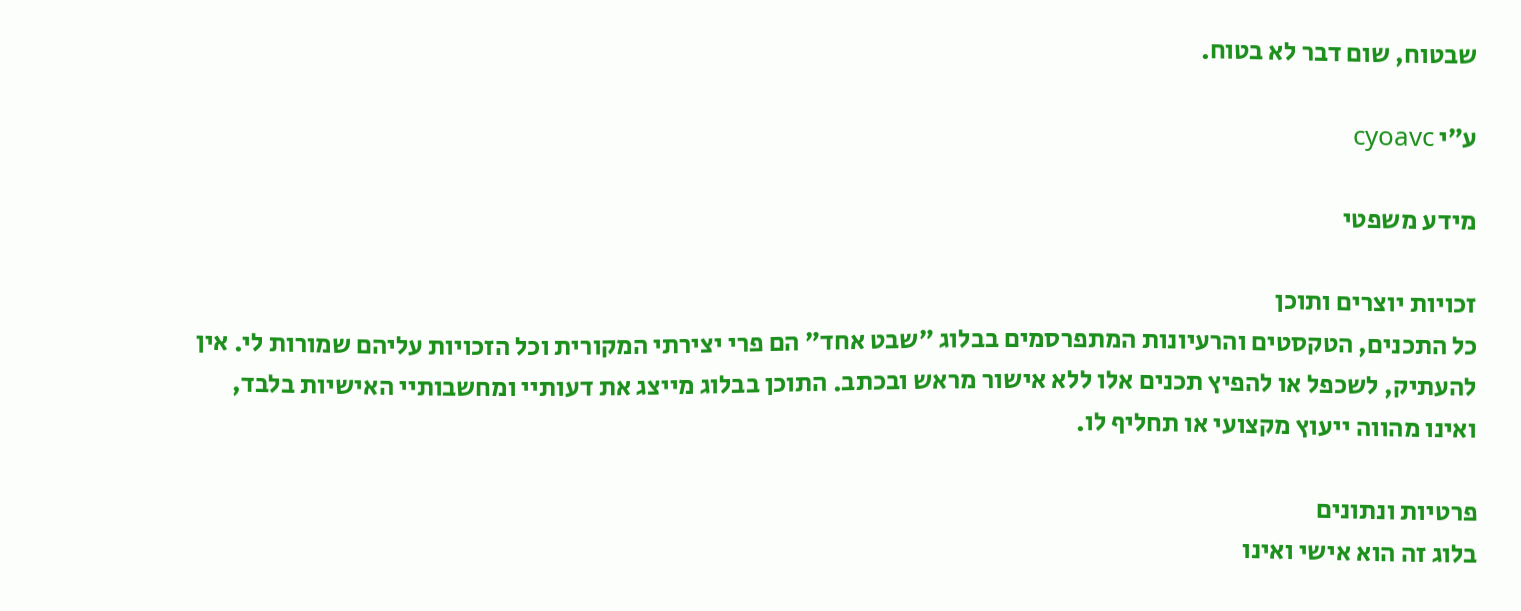שבטוח, שום דבר לא בטוח.

ע״י cyoavc

מידע משפטי

זכויות יוצרים ותוכן
כל התכנים, הטקסטים והרעיונות המתפרסמים בבלוג ״שבט אחד״ הם פרי יצירתי המקורית וכל הזכויות עליהם שמורות לי. אין להעתיק, לשכפל או להפיץ תכנים אלו ללא אישור מראש ובכתב. התוכן בבלוג מייצג את דעותיי ומחשבותיי האישיות בלבד, ואינו מהווה ייעוץ מקצועי או תחליף לו.

פרטיות ונתונים
בלוג זה הוא אישי ואינו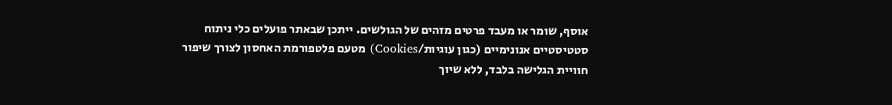אוסף, שומר או מעבד פרטים מזהים של הגולשים. ייתכן שבאתר פועלים כלי ניתוח סטטיסטיים אנונימיים (כגון עוגיות/Cookies) מטעם פלטפורמת האחסון לצורך שיפור חוויית הגלישה בלבד, ללא שיוך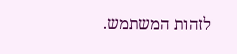לזהות המשתמש.